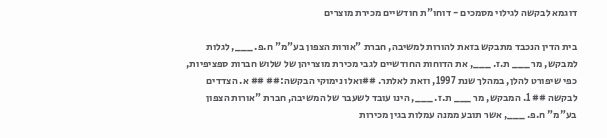דוגמא לבקשה לגילוי מסמכים - דוחו"ת חודשיים מכירת מוצרים

בית הדין הנכבד מתבקש בזאת להורות למשיבה, חברת "אורות הצפון בע"מ" ח.פ. ___, לגלות למבקש, מר ___ ת.ז. ___, את הדוחות החודשיים לגבי מכירת מוצריהן של שלוש חברות ספציפיות, כפי שיפורט להלן, במהלך שנת 1997, וזאת לאלתר. ##ואלו נימוקי הבקשה:## ## א. הצדדים לבקשה ## 1. המבקש, מר ___ ת.ז. ___, הינו עובד לשעבר של המשיבה, חברת "אורות הצפון בע"מ" ח.פ. ___, אשר תובע ממנה עמלות בגין מכירות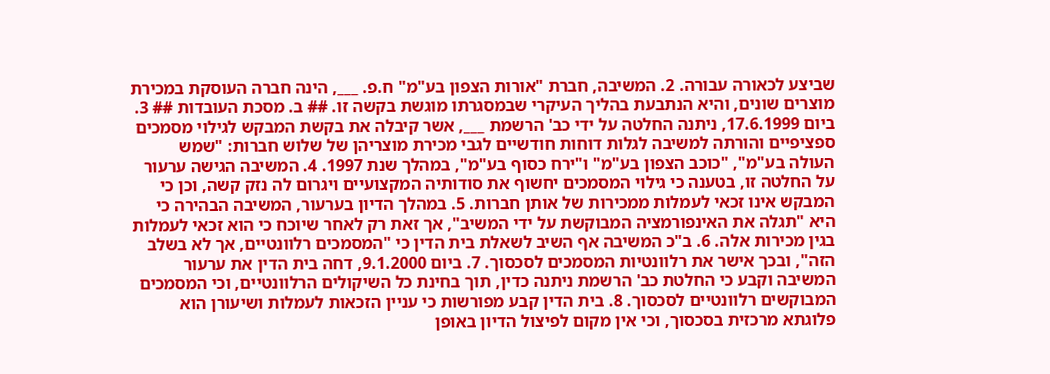שביצע לכאורה עבורה. 2. המשיבה, חברת "אורות הצפון בע"מ" ח.פ. ___, הינה חברה העוסקת במכירת מוצרים שונים, והיא הנתבעת בהליך העיקרי שבמסגרתו מוגשת בקשה זו. ## ב. מסכת העובדות ## 3. ביום 17.6.1999, ניתנה החלטה על ידי כב' הרשמת ___, אשר קיבלה את בקשת המבקש לגילוי מסמכים ספציפיים והורתה למשיבה לגלות דוחות חודשיים לגבי מכירת מוצריהן של שלוש חברות: "שמש העולה בע"מ", "כוכב הצפון בע"מ" ו"ירח כסוף בע"מ", במהלך שנת 1997. 4. המשיבה הגישה ערעור על החלטה זו, בטענה כי גילוי המסמכים יחשוף את סודותיה המקצועיים ויגרום לה נזק קשה, וכן כי המבקש אינו זכאי לעמלות ממכירות של אותן חברות. 5. במהלך הדיון בערעור, המשיבה הבהירה כי היא "תגלה את האינפורמציה המבוקשת על ידי המשיב", אך זאת רק לאחר שיוכח כי הוא זכאי לעמלות בגין מכירות אלה. 6. ב"כ המשיבה אף השיב לשאלת בית הדין כי "המסמכים רלוונטיים, אך לא בשלב הזה", ובכך אישר את רלוונטיות המסמכים לסכסוך. 7. ביום 9.1.2000, דחה בית הדין את ערעור המשיבה וקבע כי החלטת כב' הרשמת ניתנה כדין, תוך בחינת כל השיקולים הרלוונטיים, וכי המסמכים המבוקשים רלוונטיים לסכסוך. 8. בית הדין קבע מפורשות כי עניין הזכאות לעמלות ושיעורן הוא פלוגתא מרכזית בסכסוך, וכי אין מקום לפיצול הדיון באופן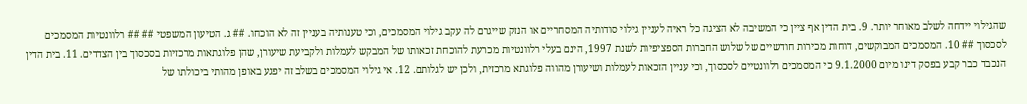שהגילוי יידחה לשלב מאוחר יותר. 9. בית הדין אף ציין כי המשיבה לא הציגה כל ראיה לעניין גילוי סודותיה המסחריים או הנזק שייגרם לה עקב גילוי המסמכים, וכי טענותיה בעניין זה לא הוכחו. ## ג. הטיעון המשפטי ## ## רלוונטיות המסמכים לסכסוך ## 10. המסמכים המבוקשים, דוחות מכירות חודשיים של שלוש החברות הספציפיות לשנת 1997, הינם בעלי רלוונטיות מכרעת להוכחת זכאותו של המבקש לעמלות ולקביעת שיעורן, שהן פלוגתאות מרכזיות בסכסוך בין הצדדים. 11. בית הדין הנכבד כבר קבע בפסק דינו מיום 9.1.2000 כי המסמכים רלוונטיים לסכסוך, וכי עניין הזכאות לעמלות ושיעורן מהווה פלוגתא מרכזית, ולכן יש לגלותם. 12. אי גילוי המסמכים בשלב זה יפגע באופן מהותי ביכולתו של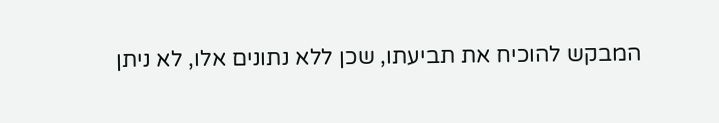המבקש להוכיח את תביעתו, שכן ללא נתונים אלו, לא ניתן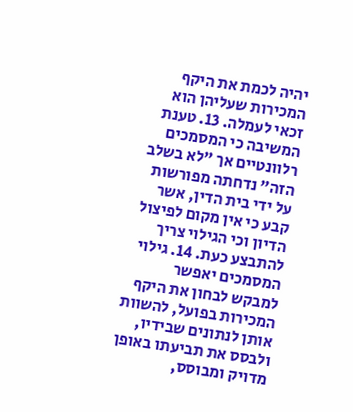יהיה לכמת את היקף המכירות שעליהן הוא זכאי לעמלה. 13. טענת המשיבה כי המסמכים רלוונטיים אך "לא בשלב הזה" נדחתה מפורשות על ידי בית הדין, אשר קבע כי אין מקום לפיצול הדיון וכי הגילוי צריך להתבצע כעת. 14. גילוי המסמכים יאפשר למבקש לבחון את היקף המכירות בפועל, להשוות אותן לנתונים שבידיו, ולבסס את תביעתו באופן מדויק ומבוסס,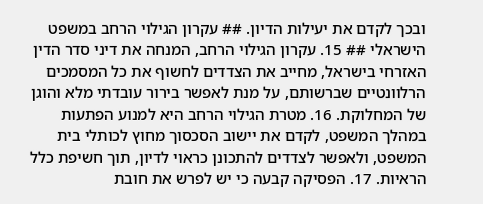ובכך לקדם את יעילות הדיון. ## עקרון הגילוי הרחב במשפט הישראלי ## 15. עקרון הגילוי הרחב, המנחה את דיני סדר הדין האזרחי בישראל, מחייב את הצדדים לחשוף את כל המסמכים הרלוונטיים שברשותם, על מנת לאפשר בירור עובדתי מלא והוגן של המחלוקת. 16. מטרת הגילוי הרחב היא למנוע הפתעות במהלך המשפט, לקדם את יישוב הסכסוך מחוץ לכותלי בית המשפט, ולאפשר לצדדים להתכונן כראוי לדיון, תוך חשיפת כלל הראיות. 17. הפסיקה קבעה כי יש לפרש את חובת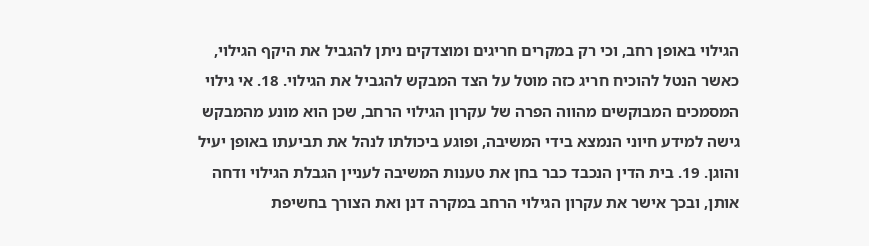הגילוי באופן רחב, וכי רק במקרים חריגים ומוצדקים ניתן להגביל את היקף הגילוי, כאשר הנטל להוכיח חריג כזה מוטל על הצד המבקש להגביל את הגילוי. 18. אי גילוי המסמכים המבוקשים מהווה הפרה של עקרון הגילוי הרחב, שכן הוא מונע מהמבקש גישה למידע חיוני הנמצא בידי המשיבה, ופוגע ביכולתו לנהל את תביעתו באופן יעיל והוגן. 19. בית הדין הנכבד כבר בחן את טענות המשיבה לעניין הגבלת הגילוי ודחה אותן, ובכך אישר את עקרון הגילוי הרחב במקרה דנן ואת הצורך בחשיפת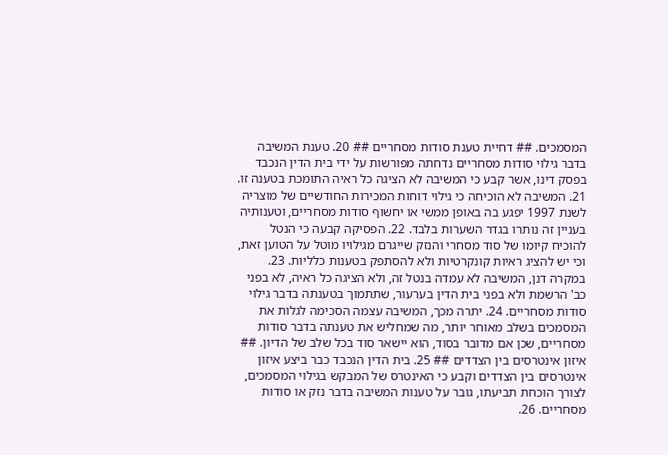המסמכים. ## דחיית טענת סודות מסחריים ## 20. טענת המשיבה בדבר גילוי סודות מסחריים נדחתה מפורשות על ידי בית הדין הנכבד בפסק דינו, אשר קבע כי המשיבה לא הציגה כל ראיה התומכת בטענה זו. 21. המשיבה לא הוכיחה כי גילוי דוחות המכירות החודשיים של מוצריה לשנת 1997 יפגע בה באופן ממשי או יחשוף סודות מסחריים, וטענותיה בעניין זה נותרו בגדר השערות בלבד. 22. הפסיקה קבעה כי הנטל להוכיח קיומו של סוד מסחרי והנזק שייגרם מגילויו מוטל על הטוען זאת, וכי יש להציג ראיות קונקרטיות ולא להסתפק בטענות כלליות. 23. במקרה דנן, המשיבה לא עמדה בנטל זה, ולא הציגה כל ראיה, לא בפני כב' הרשמת ולא בפני בית הדין בערעור, שתתמוך בטענתה בדבר גילוי סודות מסחריים. 24. יתרה מכך, המשיבה עצמה הסכימה לגלות את המסמכים בשלב מאוחר יותר, מה שמחליש את טענתה בדבר סודות מסחריים, שכן אם מדובר בסוד, הוא יישאר סוד בכל שלב של הדיון. ## איזון אינטרסים בין הצדדים ## 25. בית הדין הנכבד כבר ביצע איזון אינטרסים בין הצדדים וקבע כי האינטרס של המבקש בגילוי המסמכים, לצורך הוכחת תביעתו, גובר על טענות המשיבה בדבר נזק או סודות מסחריים. 26.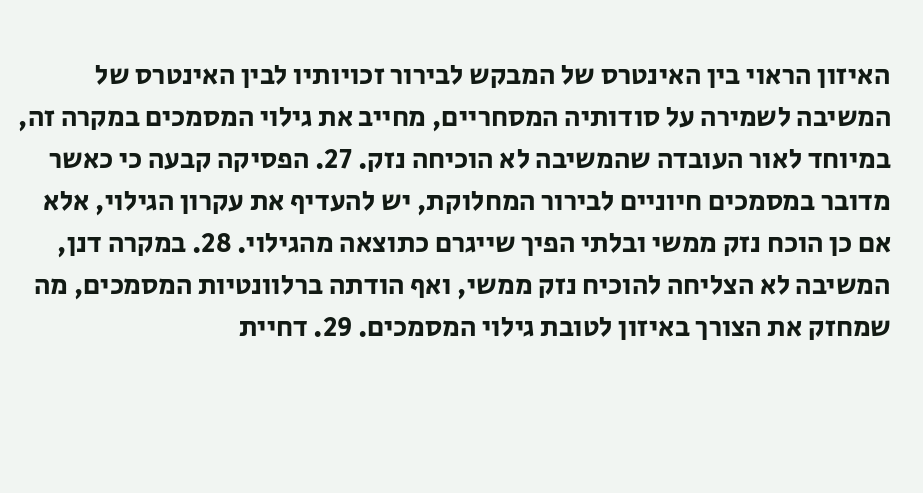האיזון הראוי בין האינטרס של המבקש לבירור זכויותיו לבין האינטרס של המשיבה לשמירה על סודותיה המסחריים, מחייב את גילוי המסמכים במקרה זה, במיוחד לאור העובדה שהמשיבה לא הוכיחה נזק. 27. הפסיקה קבעה כי כאשר מדובר במסמכים חיוניים לבירור המחלוקת, יש להעדיף את עקרון הגילוי, אלא אם כן הוכח נזק ממשי ובלתי הפיך שייגרם כתוצאה מהגילוי. 28. במקרה דנן, המשיבה לא הצליחה להוכיח נזק ממשי, ואף הודתה ברלוונטיות המסמכים, מה שמחזק את הצורך באיזון לטובת גילוי המסמכים. 29. דחיית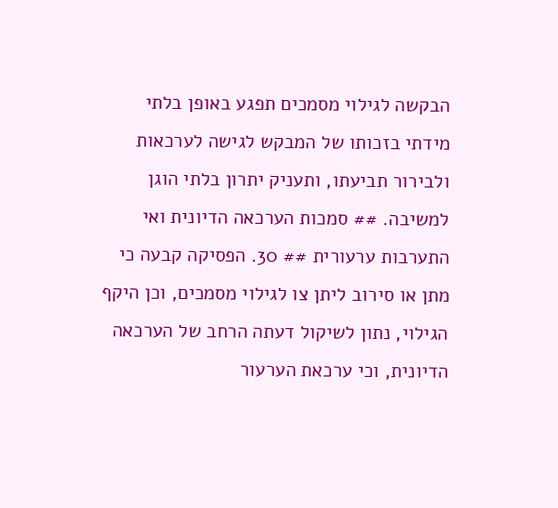הבקשה לגילוי מסמכים תפגע באופן בלתי מידתי בזכותו של המבקש לגישה לערכאות ולבירור תביעתו, ותעניק יתרון בלתי הוגן למשיבה. ## סמכות הערכאה הדיונית ואי התערבות ערעורית ## 30. הפסיקה קבעה כי מתן או סירוב ליתן צו לגילוי מסמכים, וכן היקף הגילוי, נתון לשיקול דעתה הרחב של הערכאה הדיונית, וכי ערכאת הערעור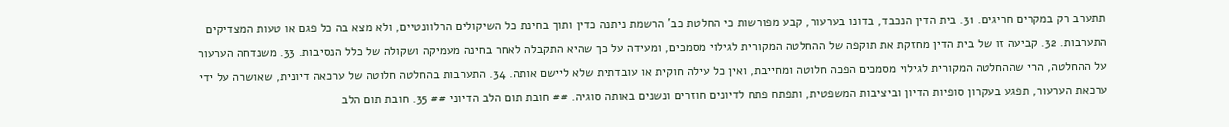תתערב רק במקרים חריגים. 31. בית הדין הנכבד, בדונו בערעור, קבע מפורשות כי החלטת כב' הרשמת ניתנה כדין ותוך בחינת כל השיקולים הרלוונטיים, ולא מצא בה כל פגם או טעות המצדיקים התערבות. 32. קביעה זו של בית הדין מחזקת את תוקפה של ההחלטה המקורית לגילוי מסמכים, ומעידה על כך שהיא התקבלה לאחר בחינה מעמיקה ושקולה של כלל הנסיבות. 33. משנדחה הערעור על ההחלטה, הרי שההחלטה המקורית לגילוי מסמכים הפכה חלוטה ומחייבת, ואין כל עילה חוקית או עובדתית שלא ליישם אותה. 34. התערבות בהחלטה חלוטה של ערכאה דיונית, שאושרה על ידי ערכאת הערעור, תפגע בעקרון סופיות הדיון וביציבות המשפטית, ותפתח פתח לדיונים חוזרים ונשנים באותה סוגיה. ## חובת תום הלב הדיוני ## 35. חובת תום הלב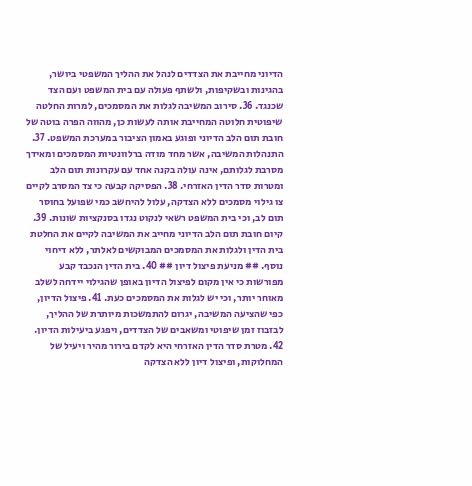הדיוני מחייבת את הצדדים לנהל את ההליך המשפטי ביושר, בהגינות ובשקיפות, ולשתף פעולה עם בית המשפט ועם הצד שכנגד. 36. סירוב המשיבה לגלות את המסמכים, למרות החלטה שיפוטית חלוטה המחייבת אותה לעשות כן, מהווה הפרה בוטה של חובת תום הלב הדיוני ופוגע באמון הציבור במערכת המשפט. 37. התנהלות המשיבה, אשר מחד מודה ברלוונטיות המסמכים ומאידך מסרבת לגלותם, אינה עולה בקנה אחד עם עקרונות תום הלב ומטרות סדר הדין האזרחי. 38. הפסיקה קבעה כי צד המסרב לקיים צו גילוי מסמכים ללא הצדקה, עלול להיחשב כמי שפועל בחוסר תום לב, וכי בית המשפט רשאי לנקוט נגדו בסנקציות שונות. 39. קיום חובת תום הלב הדיוני מחייב את המשיבה לקיים את החלטת בית הדין ולגלות את המסמכים המבוקשים לאלתר, ללא דיחוי נוסף. ## מניעת פיצול דיון ## 40. בית הדין הנכבד קבע מפורשות כי אין מקום לפיצול הדיון באופן שהגילוי יידחה לשלב מאוחר יותר, וכי יש לגלות את המסמכים כעת. 41. פיצול הדיון, כפי שהציעה המשיבה, יגרום להתמשכות מיותרת של ההליך, לבזבוז זמן שיפוטי ומשאבים של הצדדים, ויפגע ביעילות הדיון. 42. מטרת סדר הדין האזרחי היא לקדם בירור מהיר ויעיל של המחלוקות, ופיצול דיון ללא הצדקה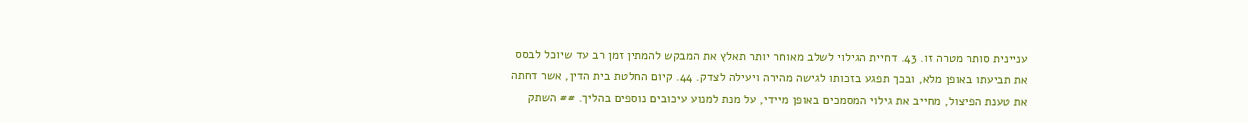עניינית סותר מטרה זו. 43. דחיית הגילוי לשלב מאוחר יותר תאלץ את המבקש להמתין זמן רב עד שיוכל לבסס את תביעתו באופן מלא, ובכך תפגע בזכותו לגישה מהירה ויעילה לצדק. 44. קיום החלטת בית הדין, אשר דחתה את טענת הפיצול, מחייב את גילוי המסמכים באופן מיידי, על מנת למנוע עיכובים נוספים בהליך. ## השתק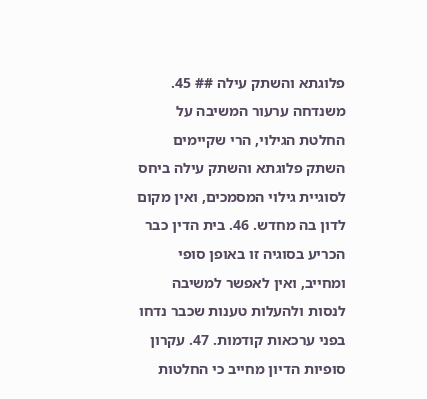פלוגתא והשתק עילה ## 45. משנדחה ערעור המשיבה על החלטת הגילוי, הרי שקיימים השתק פלוגתא והשתק עילה ביחס לסוגיית גילוי המסמכים, ואין מקום לדון בה מחדש. 46. בית הדין כבר הכריע בסוגיה זו באופן סופי ומחייב, ואין לאפשר למשיבה לנסות ולהעלות טענות שכבר נדחו בפני ערכאות קודמות. 47. עקרון סופיות הדיון מחייב כי החלטות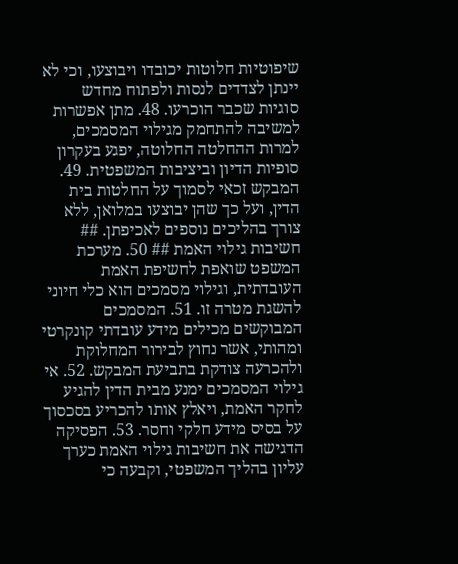שיפוטיות חלוטות יכובדו ויבוצעו, וכי לא יינתן לצדדים לנסות ולפתוח מחדש סוגיות שכבר הוכרעו. 48. מתן אפשרות למשיבה להתחמק מגילוי המסמכים, למרות ההחלטה החלוטה, יפגע בעקרון סופיות הדיון וביציבות המשפטית. 49. המבקש זכאי לסמוך על החלטות בית הדין, ועל כך שהן יבוצעו במלואן, ללא צורך בהליכים נוספים לאכיפתן. ## חשיבות גילוי האמת ## 50. מערכת המשפט שואפת לחשיפת האמת העובדתית, וגילוי מסמכים הוא כלי חיוני להשגת מטרה זו. 51. המסמכים המבוקשים מכילים מידע עובדתי קונקרטי ומהותי, אשר נחוץ לבירור המחלוקת ולהכרעה צודקת בתביעת המבקש. 52. אי גילוי המסמכים ימנע מבית הדין להגיע לחקר האמת, ויאלץ אותו להכריע בסכסוך על בסיס מידע חלקי וחסר. 53. הפסיקה הדגישה את חשיבות גילוי האמת כערך עליון בהליך המשפטי, וקבעה כי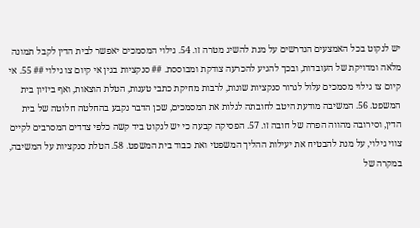יש לנקוט בכל האמצעים הנדרשים על מנת להשיג מטרה זו. 54. גילוי המסמכים יאפשר לבית הדין לקבל תמונה מלאה ומדויקת של העובדות, ובכך להגיע להכרעה צודקת ומבוססת. ## סנקציות בגין אי קיום צו גילוי ## 55. אי קיום צו גילוי מסמכים עלול לגרור סנקציות שונות, לרבות מחיקת כתבי טענות, הטלת הוצאות, ואף ביזיון בית המשפט. 56. המשיבה מודעת היטב לחובתה לגלות את המסמכים, שכן הדבר נקבע בהחלטה חלוטה של בית הדין, וסירובה מהווה הפרה של חובה זו. 57. הפסיקה קבעה כי יש לנקוט ביד קשה כלפי צדדים המסרבים לקיים צווי גילוי, על מנת להבטיח את יעילות ההליך המשפטי ואת כבוד בית המשפט. 58. הטלת סנקציות על המשיבה, במקרה של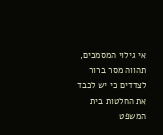אי גילוי המסמכים, תהווה מסר ברור לצדדים כי יש לכבד את החלטות בית המשפט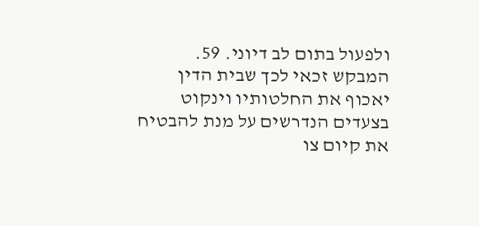ולפעול בתום לב דיוני. 59. המבקש זכאי לכך שבית הדין יאכוף את החלטותיו וינקוט בצעדים הנדרשים על מנת להבטיח את קיום צו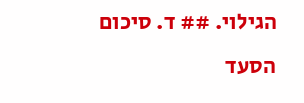הגילוי. ## ד. סיכום הסעד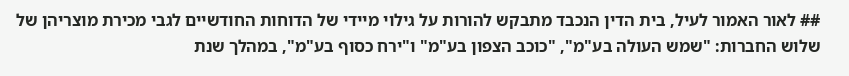## לאור האמור לעיל, בית הדין הנכבד מתבקש להורות על גילוי מיידי של הדוחות החודשיים לגבי מכירת מוצריהן של שלוש החברות: "שמש העולה בע"מ", "כוכב הצפון בע"מ" ו"ירח כסוף בע"מ", במהלך שנת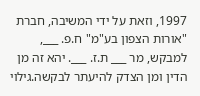1997, וזאת על ידי המשיבה, חברת "אורות הצפון בע"מ" ח.פ. ___, למבקש, מר ___ ת.ז. ___. יהא זה מן הדין ומן הצדק להיעתר לבקשה.גילוי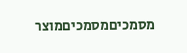מסמכיםמסמכיםמוצר